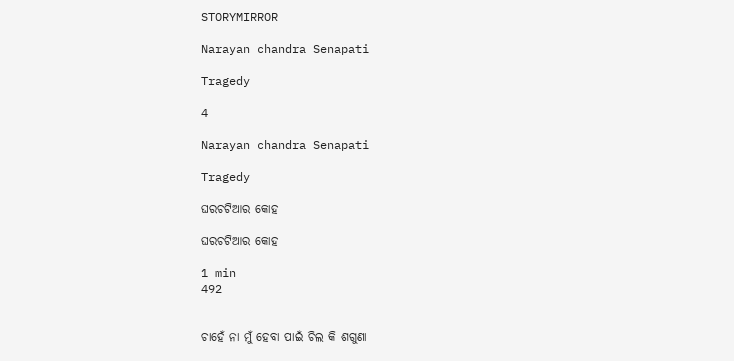STORYMIRROR

Narayan chandra Senapati

Tragedy

4

Narayan chandra Senapati

Tragedy

ଘରଚଟିଆର କୋହ

ଘରଚଟିଆର କୋହ

1 min
492


ଚାହେଁ ନା ମୁଁ ହେବା ପାଇଁ ଚିଲ କି ଶଗୁଣା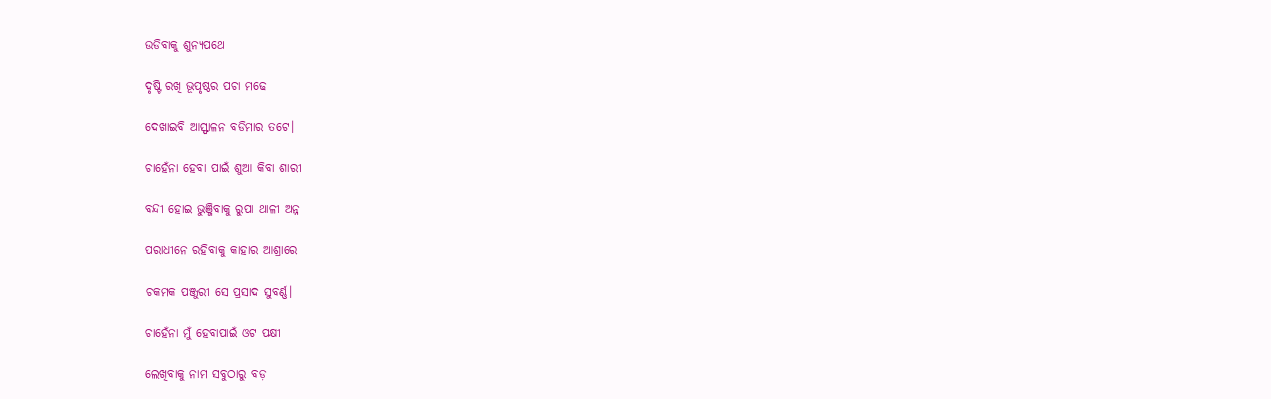ଉଡିବାକୁ ଶୁନ୍ୟପଥେ

ଦୃଷ୍ଟି ରଖି ଭୂପୃଷ୍ଠର ପଚା ମଢେ

ଦେଖାଇବି ଆସ୍ଫାଳନ ବଡିମାର ତଟେ।

ଚାହେଁନା ହେବା ପାଇଁ ଶୁଆ କିବା ଶାରୀ

ବନ୍ଦୀ ହୋଇ ଭୁଞ୍ଜିବାକୁ ରୁପା ଥାଳୀ ଅନ୍ନ

ପରାଧୀନେ ରହିବାକୁ କାହାର ଆଶ୍ରାରେ

ଚକମକ ପଞ୍ଜୁରୀ ସେ ପ୍ରସାଦ ସୁବର୍ଣ୍ଣ।

ଚାହେଁନା ମୁଁ ହେବାପାଇଁ ଓଟ ପକ୍ଷୀ

ଲେଖିବାକୁ ନାମ ସବୁଠାରୁ ବଡ଼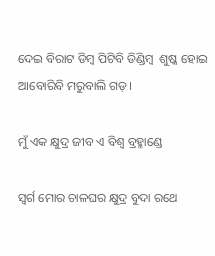ଦେଇ ବିରାଟ ଡିମ୍ବ ପିଟିବି ଡିଣ୍ଡିମ୍ବ  ଶୁଷ୍କ ହୋଇ ଆବୋରିବି ମରୁବାଲି ଗଡ଼।

ମୁଁ ଏକ କ୍ଷୁଦ୍ର ଜୀବ ଏ ବିଶ୍ୱ ବ୍ରହ୍ମାଣ୍ଡେ

ସ୍ୱର୍ଗ ମୋର ଚାଳଘର କ୍ଷୁଦ୍ର ବୁଦା ରଥେ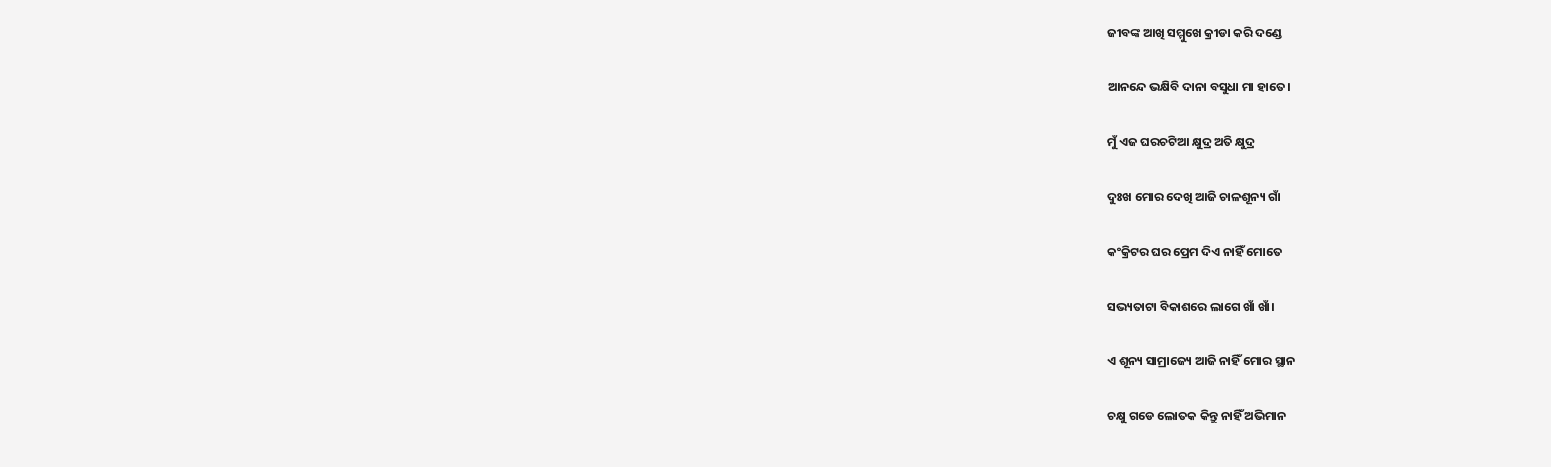ଜୀବଙ୍କ ଆଖି ସମ୍ମୁଖେ କ୍ରୀଡା କରି ଦଣ୍ଡେ

ଆନନ୍ଦେ ଭକ୍ଷିବି ଦାନା ବସୁଧା ମା ହାତେ।

ମୁଁ ଏଜ ଘରଚଟିଆ କ୍ଷୁଦ୍ର ଅତି କ୍ଷୁଦ୍ର

ଦୁଃଖ ମୋର ଦେଖି ଆଜି ଚାଳଶୂନ୍ୟ ଗାଁ

କଂକ୍ରିଟର ଘର ପ୍ରେମ ଦିଏ ନାହିଁ ମୋତେ

ସଭ୍ୟତାଟା ବିକାଶରେ ଲାଗେ ଖାଁ ଖାଁ।

ଏ ଶୂନ୍ୟ ସାମ୍ରାଜ୍ୟେ ଆଜି ନାହିଁ ମୋର ସ୍ଥାନ

ଚକ୍ଷୁ ଗଡେ ଲୋତକ କିନ୍ତୁ ନାହିଁ ଅଭିମାନ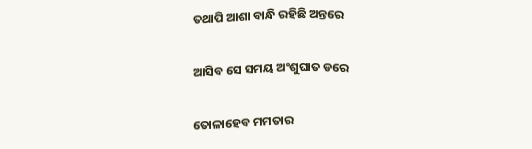ତଥାପି ଆଶା ବାନ୍ଧି ରହିଛି ଅନ୍ତରେ

ଆସିବ ସେ ସମୟ ଅଂଶୁଘାତ ଡରେ

ତୋଳାହେବ ମମତାର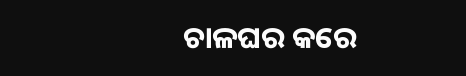ଚାଳଘର କରେ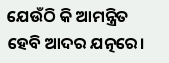ଯେଉଁଠି କି ଆମନ୍ତ୍ରିତ ହେବି ଆଦର ଯତ୍ନରେ।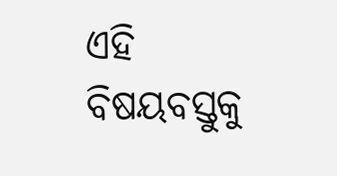ଏହି ବିଷୟବସ୍ତୁକୁ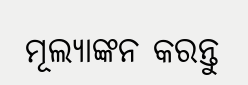ମୂଲ୍ୟାଙ୍କନ କରନ୍ତୁ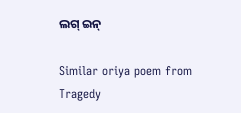ଲଗ୍ ଇନ୍

Similar oriya poem from Tragedy